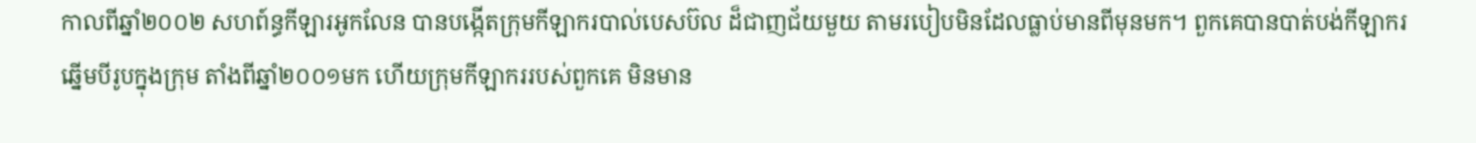កាលពីឆ្នាំ២០០២ សហព៍ន្ធកីឡារអូកលែន បានបង្កើតក្រុមកីឡាករបាល់បេសប៊ល ដ៏ជាញជ័យមួយ តាមរបៀបមិនដែលធ្លាប់មានពីមុនមក។ ពួកគេបានបាត់បង់កីឡាករឆ្នើមបីរូបក្នុងក្រុម តាំងពីឆ្នាំ២០០១មក ហើយក្រុមកីឡាកររបស់ពួកគេ មិនមាន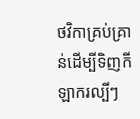ថវិកាគ្រប់គ្រាន់ដើម្បីទិញកីឡាករល្បីៗ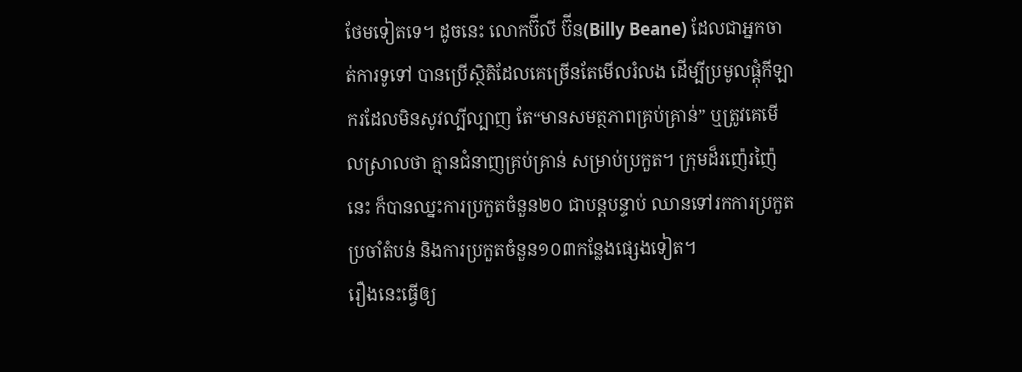ថែមទៀតទេ។ ដូចនេះ លោកប៊ីលី ប៊ីន(Billy Beane) ដែលជាអ្នកចាត់ការទូទៅ បានប្រើស្ថិតិដែលគេច្រើនតែមើលរំលង ដើម្បីប្រមូលផ្តុំកីឡាករដែលមិនសូវល្បីល្បាញ តែ“មានសមត្ថភាពគ្រប់គ្រាន់” ឬត្រូវគេមើលស្រាលថា គ្មានជំនាញគ្រប់គ្រាន់ សម្រាប់ប្រកួត។ ក្រុមដ៏រញ៉េរញ៉ៃនេះ ក៏បានឈ្នះការប្រកួតចំនួន២០ ជាបន្តបន្ទាប់ ឈានទៅរកការប្រកួតប្រចាំតំបន់ និងការប្រកួតចំនួន១០៣កន្លែងផ្សេងទៀត។
រឿងនេះធ្វើឲ្យ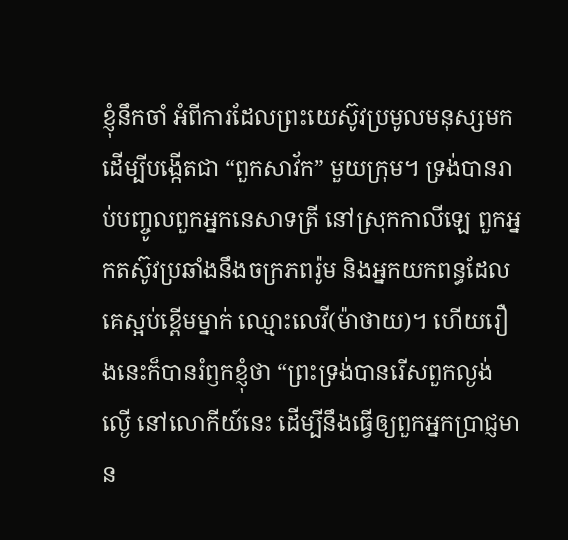ខ្ញុំនឹកចាំ អំពីការដែលព្រះយេស៊ូវប្រមូលមនុស្សមក ដើម្បីបង្កើតជា “ពួកសាវ័ក” មួយក្រុម។ ទ្រង់បានរាប់បញ្ចូលពួកអ្នកនេសាទត្រី នៅស្រុកកាលីឡេ ពួកអ្នកតស៊ូវប្រឆាំងនឹងចក្រភពរ៉ូម និងអ្នកយកពន្ធដែលគេស្អប់ខ្ពើមម្នាក់ ឈ្មោះលេវី(ម៉ាថាយ)។ ហើយរឿងនេះក៏បានរំឭកខ្ញុំថា “ព្រះទ្រង់បានរើសពួកល្ងង់ល្ងើ នៅលោកីយ៍នេះ ដើម្បីនឹងធ្វើឲ្យពួកអ្នកប្រាជ្ញមាន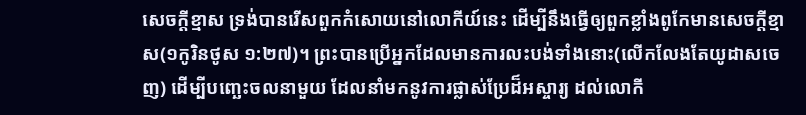សេចក្តីខ្មាស ទ្រង់បានរើសពួកកំសោយនៅលោកីយ៍នេះ ដើម្បីនឹងធ្វើឲ្យពួកខ្លាំងពូកែមានសេចក្តីខ្មាស(១កូរិនថូស ១:២៧)។ ព្រះបានប្រើអ្នកដែលមានការលះបង់ទាំងនោះ(លើកលែងតែយូដាសចេញ) ដើម្បីបញ្ឆេះចលនាមួយ ដែលនាំមកនូវការផ្លាស់ប្រែដ៏អស្ចារ្យ ដល់លោកី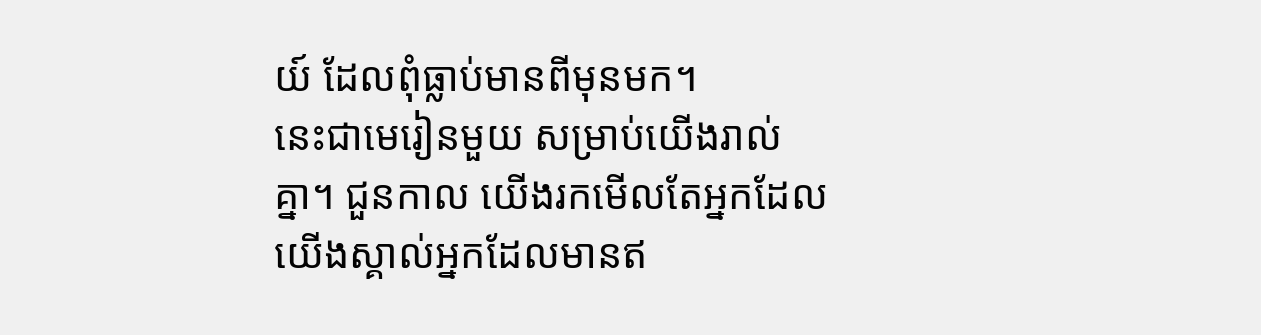យ៍ ដែលពុំធ្លាប់មានពីមុនមក។
នេះជាមេរៀនមួយ សម្រាប់យើងរាល់គ្នា។ ជួនកាល យើងរកមើលតែអ្នកដែលយើងស្គាល់អ្នកដែលមានឥ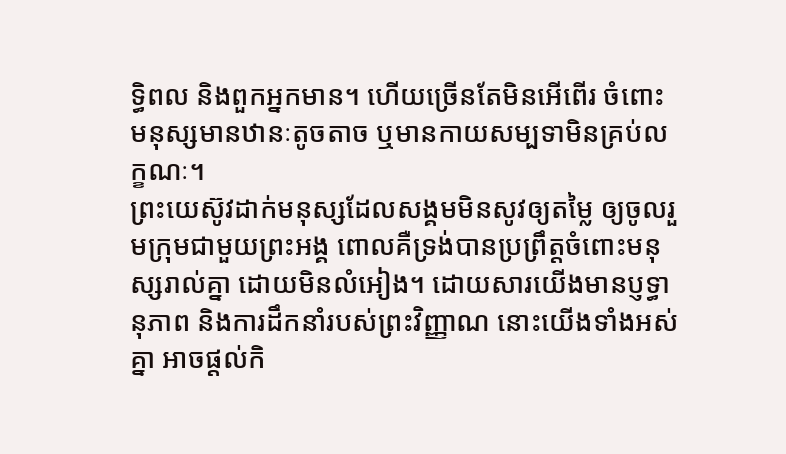ទ្ធិពល និងពួកអ្នកមាន។ ហើយច្រើនតែមិនអើពើរ ចំពោះមនុស្សមានឋានៈតូចតាច ឬមានកាយសម្បទាមិនគ្រប់លក្ខណៈ។
ព្រះយេស៊ូវដាក់មនុស្សដែលសង្គមមិនសូវឲ្យតម្លៃ ឲ្យចូលរួមក្រុមជាមួយព្រះអង្គ ពោលគឺទ្រង់បានប្រព្រឹត្តចំពោះមនុស្សរាល់គ្នា ដោយមិនលំអៀង។ ដោយសារយើងមានប្ញទ្ធានុភាព និងការដឹកនាំរបស់ព្រះវិញ្ញាណ នោះយើងទាំងអស់គ្នា អាចផ្តល់កិ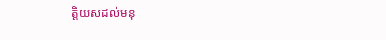ត្តិយសដល់មនុ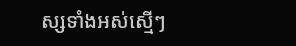ស្សទាំងអស់ស្មើៗ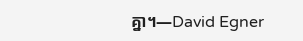គ្នា។—David Egner